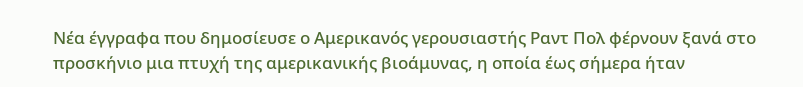Νέα έγγραφα που δημοσίευσε ο Αμερικανός γερουσιαστής Ραντ Πολ φέρνουν ξανά στο προσκήνιο μια πτυχή της αμερικανικής βιοάμυνας, η οποία έως σήμερα ήταν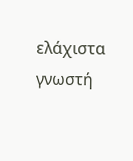ελάχιστα γνωστή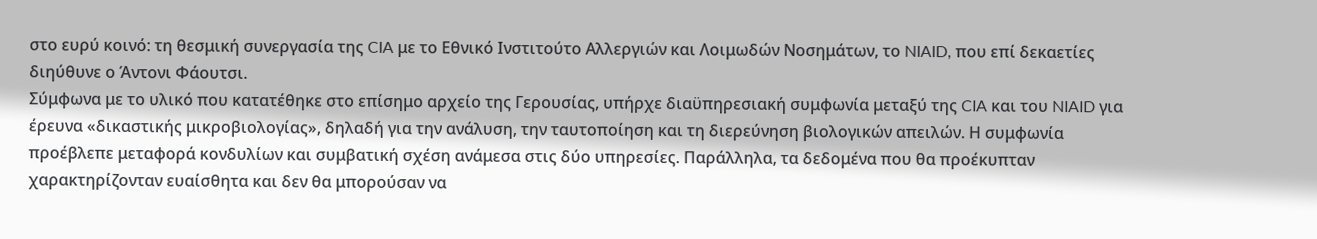στο ευρύ κοινό: τη θεσμική συνεργασία της CIA με το Εθνικό Ινστιτούτο Αλλεργιών και Λοιμωδών Νοσημάτων, το NIAID, που επί δεκαετίες διηύθυνε ο Άντονι Φάουτσι.
Σύμφωνα με το υλικό που κατατέθηκε στο επίσημο αρχείο της Γερουσίας, υπήρχε διαϋπηρεσιακή συμφωνία μεταξύ της CIA και του NIAID για έρευνα «δικαστικής μικροβιολογίας», δηλαδή για την ανάλυση, την ταυτοποίηση και τη διερεύνηση βιολογικών απειλών. Η συμφωνία προέβλεπε μεταφορά κονδυλίων και συμβατική σχέση ανάμεσα στις δύο υπηρεσίες. Παράλληλα, τα δεδομένα που θα προέκυπταν χαρακτηρίζονταν ευαίσθητα και δεν θα μπορούσαν να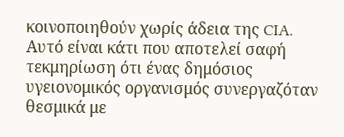κοινοποιηθούν χωρίς άδεια της CIA.
Αυτό είναι κάτι που αποτελεί σαφή τεκμηρίωση ότι ένας δημόσιος υγειονομικός οργανισμός συνεργαζόταν θεσμικά με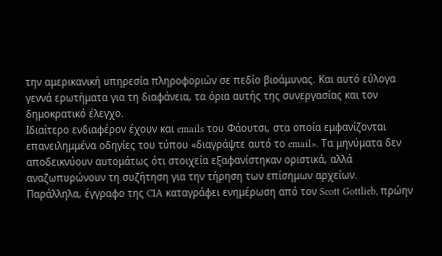την αμερικανική υπηρεσία πληροφοριών σε πεδίο βιοάμυνας. Και αυτό εύλογα γεννά ερωτήματα για τη διαφάνεια, τα όρια αυτής της συνεργασίας και τον δημοκρατικό έλεγχο.
Ιδιαίτερο ενδιαφέρον έχουν και emails του Φάουτσι, στα οποία εμφανίζονται επανειλημμένα οδηγίες του τύπου «διαγράψτε αυτό το email». Τα μηνύματα δεν αποδεικνύουν αυτομάτως ότι στοιχεία εξαφανίστηκαν οριστικά, αλλά αναζωπυρώνουν τη συζήτηση για την τήρηση των επίσημων αρχείων.
Παράλληλα, έγγραφο της CIA καταγράφει ενημέρωση από τον Scott Gottlieb, πρώην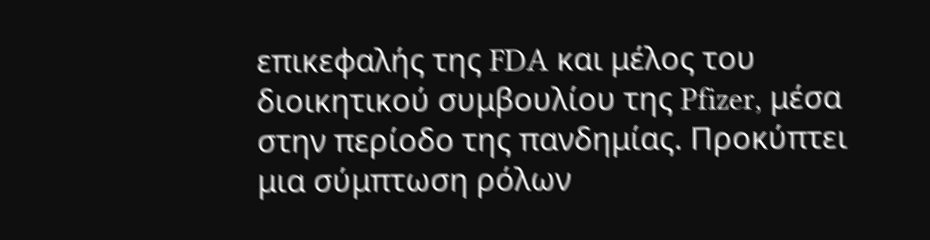επικεφαλής της FDA και μέλος του διοικητικού συμβουλίου της Pfizer, μέσα στην περίοδο της πανδημίας. Προκύπτει μια σύμπτωση ρόλων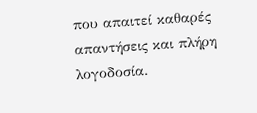που απαιτεί καθαρές απαντήσεις και πλήρη λογοδοσία.